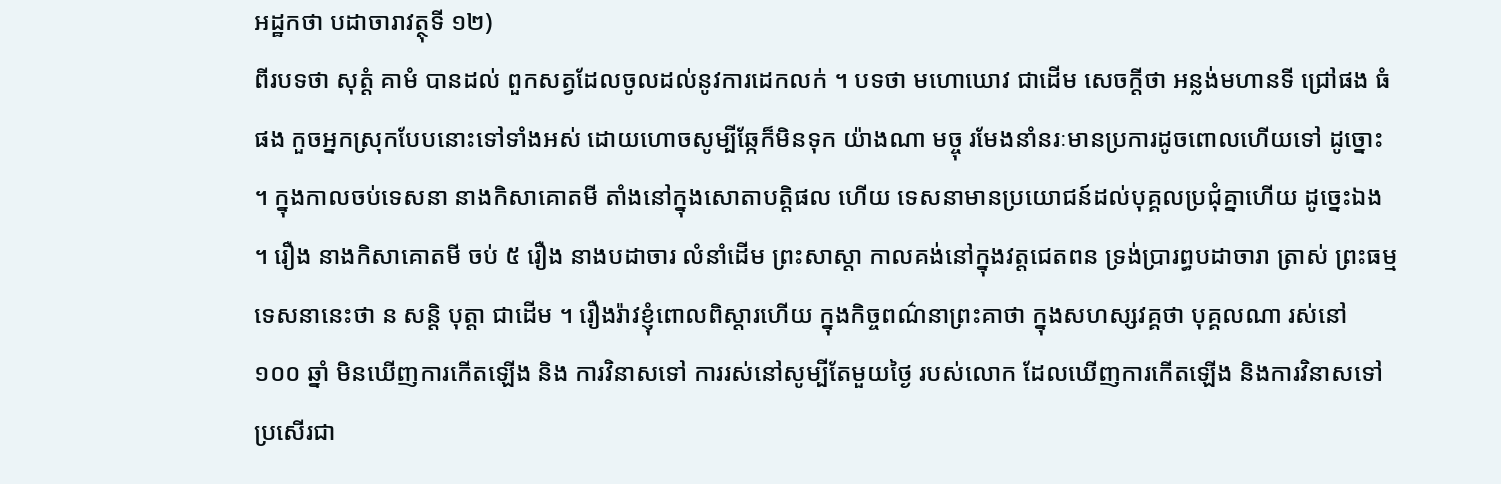អដ្ឋកថា បដាចារាវត្ថុទី ១២)
ពីរបទថា សុត្តំ គាមំ បានដល់ ពួកសត្វដែលចូលដល់នូវការដេកលក់ ។ បទថា មហោឃោវ ជាដើម សេចក្តីថា អន្លង់មហានទី ជ្រៅផង ធំផង កួចអ្នកស្រុកបែបនោះទៅទាំងអស់ ដោយហោចសូម្បីឆ្កែក៏មិនទុក យ៉ាងណា មច្ចុ រមែងនាំនរៈមានប្រការដូចពោលហើយទៅ ដូច្នោះ ។ ក្នុងកាលចប់ទេសនា នាងកិសាគោតមី តាំងនៅក្នុងសោតាបត្តិផល ហើយ ទេសនាមានប្រយោជន៍ដល់បុគ្គលប្រជុំគ្នាហើយ ដូច្នេះឯង ។ រឿង នាងកិសាគោតមី ចប់ ៥ រឿង នាងបដាចារ លំនាំដើម ព្រះសាស្តា កាលគង់នៅក្នុងវត្តជេតពន ទ្រង់ប្រារព្ធបដាចារា ត្រាស់ ព្រះធម្មទេសនានេះថា ន សន្តិ បុត្តា ជាដើម ។ រឿងរ៉ាវខ្ញុំពោលពិស្តារហើយ ក្នុងកិច្ចពណ៌នាព្រះគាថា ក្នុងសហស្សវគ្គថា បុគ្គលណា រស់នៅ ១០០ ឆ្នាំ មិនឃើញការកើតឡើង និង ការវិនាសទៅ ការរស់នៅសូម្បីតែមួយថ្ងៃ របស់លោក ដែលឃើញការកើតឡើង និងការវិនាសទៅ ប្រសើរជា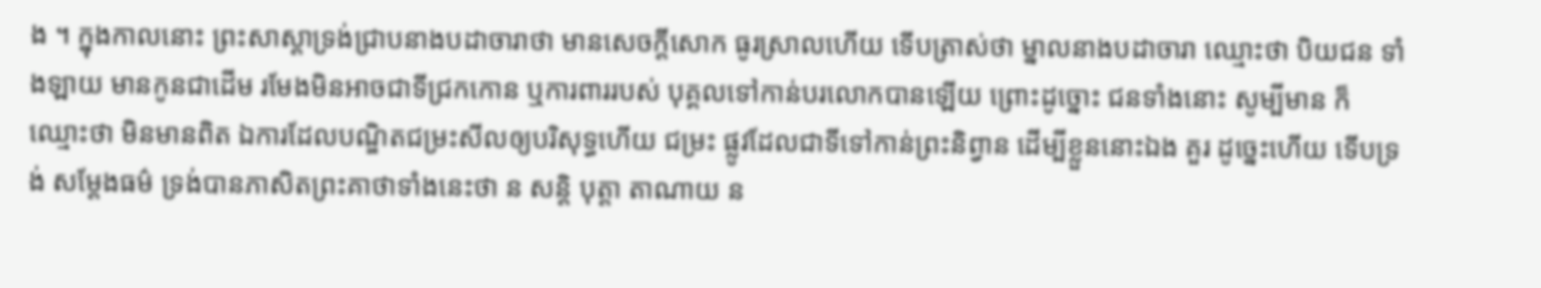ង ។ ក្នុងកាលនោះ ព្រះសាស្តាទ្រង់ជ្រាបនាងបដាចារាថា មានសេចក្តីសោក ធូរស្រាលហើយ ទើបត្រាស់ថា ម្នាលនាងបដាចារា ឈ្មោះថា បិយជន ទាំងឡាយ មានកូនជាដើម រមែងមិនអាចជាទីជ្រកកោន ឬការពាររបស់ បុគ្គលទៅកាន់បរលោកបានឡើយ ព្រោះដូច្នោះ ជនទាំងនោះ សូម្បីមាន ក៏ ឈ្មោះថា មិនមានពិត ឯការដែលបណ្ឌិតជម្រះសីលឲ្យបរិសុទ្ធហើយ ជម្រះ ផ្លូវដែលជាទីទៅកាន់ព្រះនិព្វាន ដើម្បីខ្លួននោះឯង គួរ ដូច្នេះហើយ ទើបទ្រង់ សម្តែងធម៌ ទ្រង់បានភាសិតព្រះគាថាទាំងនេះថា ន សន្តិ បុត្តា តាណាយ ន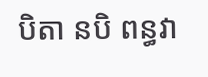បិតា នបិ ពន្ធវា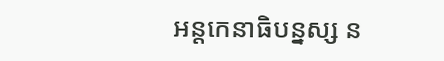អន្តកេនាធិបន្នស្ស ន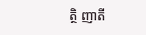ត្ថិ ញាតី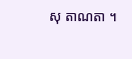សុ តាណតា ។